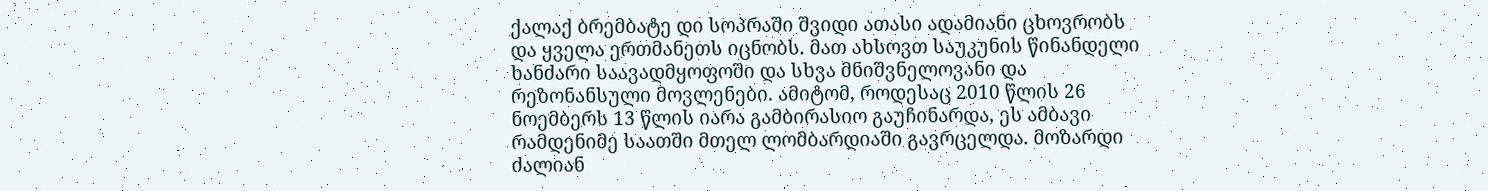ქალაქ ბრემბატე დი სოპრაში შვიდი ათასი ადამიანი ცხოვრობს და ყველა ერთმანეთს იცნობს. მათ ახსოვთ საუკუნის წინანდელი ხანძარი საავადმყოფოში და სხვა მნიშვნელოვანი და რეზონანსული მოვლენები. ამიტომ, როდესაც 2010 წლის 26 ნოემბერს 13 წლის იარა გამბირასიო გაუჩინარდა, ეს ამბავი რამდენიმე საათში მთელ ლომბარდიაში გავრცელდა. მოზარდი ძალიან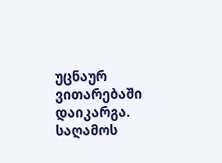უცნაურ ვითარებაში დაიკარგა.
საღამოს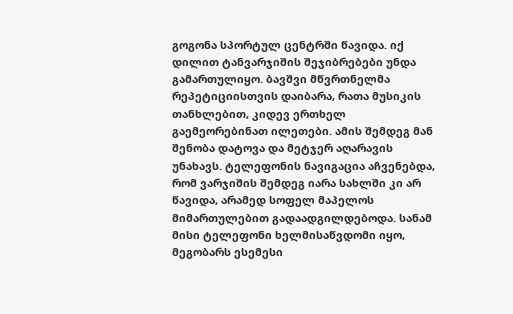გოგონა სპორტულ ცენტრში წავიდა. იქ დილით ტანვარჯიშის შეჯიბრებები უნდა გამართულიყო. ბავშვი მწვრთნელმა რეპეტიციისთვის დაიბარა, რათა მუსიკის თანხლებით, კიდევ ერთხელ გაემეორებინათ ილეთები. ამის შემდეგ მან შენობა დატოვა და მეტჯერ აღარავის უნახავს. ტელეფონის ნავიგაცია აჩვენებდა, რომ ვარჯიშის შემდეგ იარა სახლში კი არ წავიდა, არამედ სოფელ მაპელოს მიმართულებით გადაადგილდებოდა. სანამ მისი ტელეფონი ხელმისაწვდომი იყო, მეგობარს ესემესი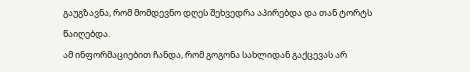გაუგზავნა, რომ მომდევნო დღეს შეხვედრა აპირებდა და თან ტორტს წაიღებდა.
ამ ინფორმაციებით ჩანდა, რომ გოგონა სახლიდან გაქცევას არ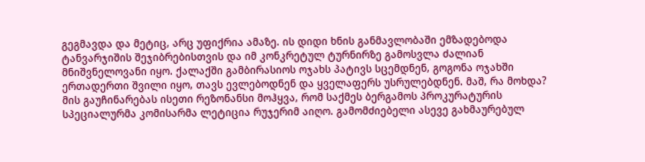გეგმავდა და მეტიც, არც უფიქრია ამაზე. ის დიდი ხნის განმავლობაში ემზადებოდა ტანვარჯიშის შეჯიბრებისთვის და იმ კონკრეტულ ტურნირზე გამოსვლა ძალიან მნიშვნელოვანი იყო. ქალაქში გამბირასიოს ოჯახს პატივს სცემდნენ, გოგონა ოჯახში ერთადერთი შვილი იყო, თავს ევლებოდნენ და ყველაფერს უსრულებდნენ. მაშ, რა მოხდა?
მის გაუჩინარებას ისეთი რეზონანსი მოჰყვა, რომ საქმეს ბერგამოს პროკურატურის სპეციალურმა კომისარმა ლეტიცია რუჯერიმ აიღო. გამომძიებელი ასევე გახმაურებულ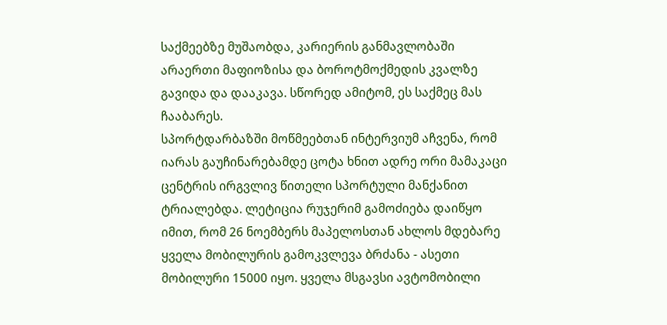საქმეებზე მუშაობდა, კარიერის განმავლობაში არაერთი მაფიოზისა და ბოროტმოქმედის კვალზე გავიდა და დააკავა. სწორედ ამიტომ, ეს საქმეც მას ჩააბარეს.
სპორტდარბაზში მოწმეებთან ინტერვიუმ აჩვენა, რომ იარას გაუჩინარებამდე ცოტა ხნით ადრე ორი მამაკაცი ცენტრის ირგვლივ წითელი სპორტული მანქანით ტრიალებდა. ლეტიცია რუჯერიმ გამოძიება დაიწყო იმით, რომ 26 ნოემბერს მაპელოსთან ახლოს მდებარე ყველა მობილურის გამოკვლევა ბრძანა - ასეთი მობილური 15000 იყო. ყველა მსგავსი ავტომობილი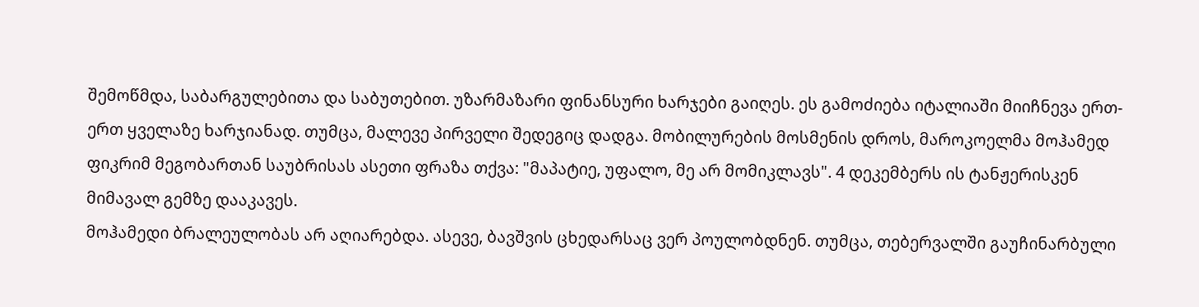შემოწმდა, საბარგულებითა და საბუთებით. უზარმაზარი ფინანსური ხარჯები გაიღეს. ეს გამოძიება იტალიაში მიიჩნევა ერთ-ერთ ყველაზე ხარჯიანად. თუმცა, მალევე პირველი შედეგიც დადგა. მობილურების მოსმენის დროს, მაროკოელმა მოჰამედ ფიკრიმ მეგობართან საუბრისას ასეთი ფრაზა თქვა: "მაპატიე, უფალო, მე არ მომიკლავს". 4 დეკემბერს ის ტანჟერისკენ მიმავალ გემზე დააკავეს.
მოჰამედი ბრალეულობას არ აღიარებდა. ასევე, ბავშვის ცხედარსაც ვერ პოულობდნენ. თუმცა, თებერვალში გაუჩინარბული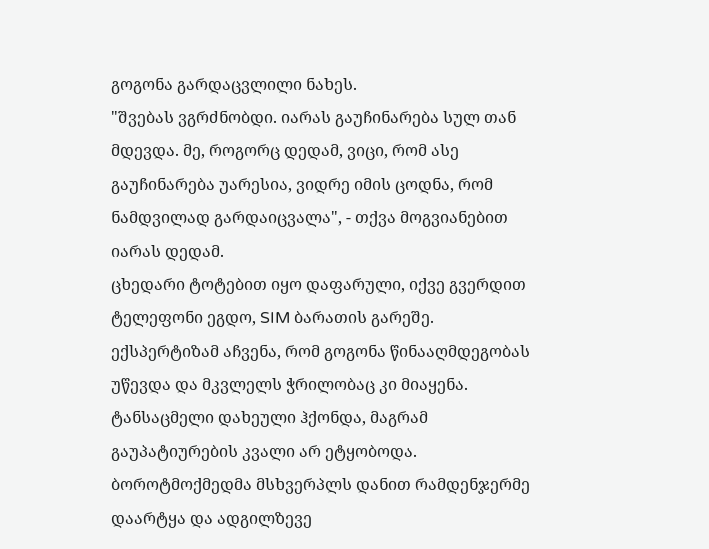გოგონა გარდაცვლილი ნახეს.
"შვებას ვგრძნობდი. იარას გაუჩინარება სულ თან მდევდა. მე, როგორც დედამ, ვიცი, რომ ასე გაუჩინარება უარესია, ვიდრე იმის ცოდნა, რომ ნამდვილად გარდაიცვალა", - თქვა მოგვიანებით იარას დედამ.
ცხედარი ტოტებით იყო დაფარული, იქვე გვერდით ტელეფონი ეგდო, SIM ბარათის გარეშე. ექსპერტიზამ აჩვენა, რომ გოგონა წინააღმდეგობას უწევდა და მკვლელს ჭრილობაც კი მიაყენა. ტანსაცმელი დახეული ჰქონდა, მაგრამ გაუპატიურების კვალი არ ეტყობოდა. ბოროტმოქმედმა მსხვერპლს დანით რამდენჯერმე დაარტყა და ადგილზევე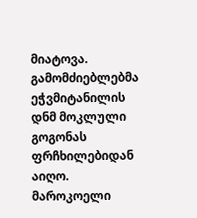მიატოვა.
გამომძიებლებმა ეჭვმიტანილის დნმ მოკლული გოგონას ფრჩხილებიდან აიღო. მაროკოელი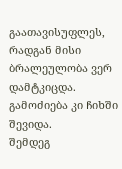გაათავისუფლეს, რადგან მისი ბრალეულობა ვერ დამტკიცდა. გამოძიება კი ჩიხში შევიდა.
შემდეგ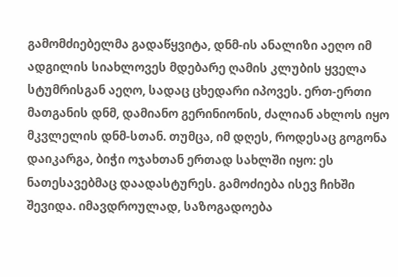გამომძიებელმა გადაწყვიტა, დნმ-ის ანალიზი აეღო იმ ადგილის სიახლოვეს მდებარე ღამის კლუბის ყველა სტუმრისგან აეღო, სადაც ცხედარი იპოვეს. ერთ-ერთი მათგანის დნმ, დამიანო გერინიონის, ძალიან ახლოს იყო მკვლელის დნმ-სთან. თუმცა, იმ დღეს, როდესაც გოგონა დაიკარგა, ბიჭი ოჯახთან ერთად სახლში იყო: ეს ნათესავებმაც დაადასტურეს. გამოძიება ისევ ჩიხში შევიდა. იმავდროულად, საზოგადოება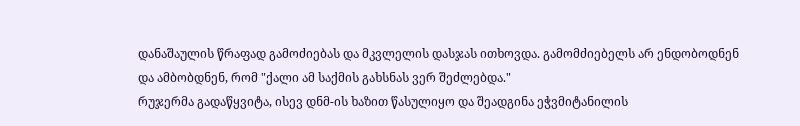დანაშაულის წრაფად გამოძიებას და მკვლელის დასჯას ითხოვდა. გამომძიებელს არ ენდობოდნენ და ამბობდნენ, რომ "ქალი ამ საქმის გახსნას ვერ შეძლებდა."
რუჯერმა გადაწყვიტა, ისევ დნმ-ის ხაზით წასულიყო და შეადგინა ეჭვმიტანილის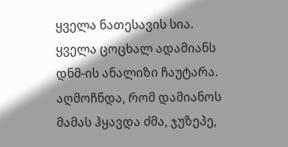ყველა ნათესავის სია. ყველა ცოცხალ ადამიანს დნმ-ის ანალიზი ჩაუტარა. აღმოჩნდა, რომ დამიანოს მამას ჰყავდა ძმა, ჯუზეპე,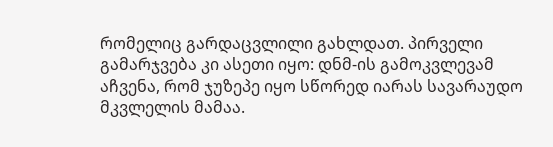რომელიც გარდაცვლილი გახლდათ. პირველი გამარჯვება კი ასეთი იყო: დნმ-ის გამოკვლევამ აჩვენა, რომ ჯუზეპე იყო სწორედ იარას სავარაუდო მკვლელის მამაა.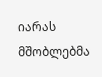იარას მშობლებმა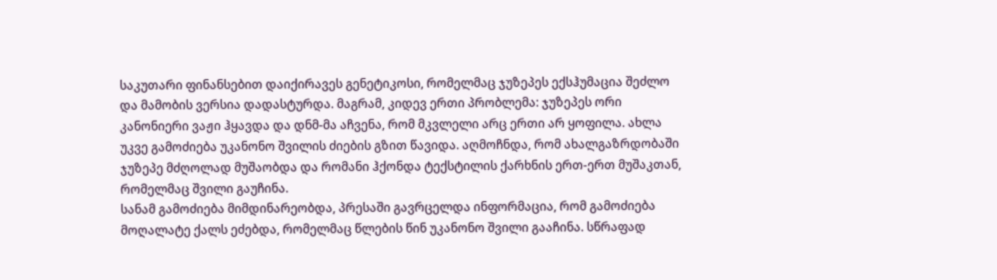საკუთარი ფინანსებით დაიქირავეს გენეტიკოსი, რომელმაც ჯუზეპეს ექსჰუმაცია შეძლო და მამობის ვერსია დადასტურდა. მაგრამ, კიდევ ერთი პრობლემა: ჯუზეპეს ორი კანონიერი ვაჟი ჰყავდა და დნმ-მა აჩვენა, რომ მკვლელი არც ერთი არ ყოფილა. ახლა უკვე გამოძიება უკანონო შვილის ძიების გზით წავიდა. აღმოჩნდა, რომ ახალგაზრდობაში ჯუზეპე მძღოლად მუშაობდა და რომანი ჰქონდა ტექსტილის ქარხნის ერთ-ერთ მუშაკთან, რომელმაც შვილი გაუჩინა.
სანამ გამოძიება მიმდინარეობდა, პრესაში გავრცელდა ინფორმაცია, რომ გამოძიება მოღალატე ქალს ეძებდა, რომელმაც წლების წინ უკანონო შვილი გააჩინა. სწრაფად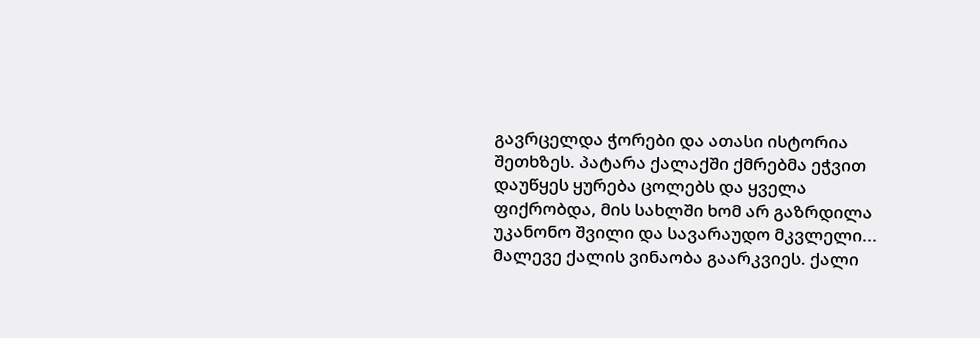გავრცელდა ჭორები და ათასი ისტორია შეთხზეს. პატარა ქალაქში ქმრებმა ეჭვით დაუწყეს ყურება ცოლებს და ყველა ფიქრობდა, მის სახლში ხომ არ გაზრდილა უკანონო შვილი და სავარაუდო მკვლელი...
მალევე ქალის ვინაობა გაარკვიეს. ქალი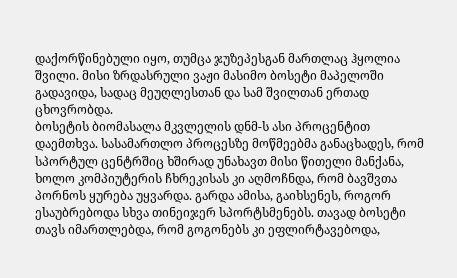დაქორწინებული იყო, თუმცა ჯუზეპესგან მართლაც ჰყოლია შვილი. მისი ზრდასრული ვაჟი მასიმო ბოსეტი მაპელოში გადავიდა, სადაც მეუღლესთან და სამ შვილთან ერთად ცხოვრობდა.
ბოსეტის ბიომასალა მკვლელის დნმ-ს ასი პროცენტით დაემთხვა. სასამართლო პროცესზე მოწმეებმა განაცხადეს, რომ სპორტულ ცენტრშიც ხშირად უნახავთ მისი წითელი მანქანა, ხოლო კომპიუტერის ჩხრეკისას კი აღმოჩნდა, რომ ბავშვთა პორნოს ყურება უყვარდა. გარდა ამისა, გაიხსენეს, როგორ ესაუბრებოდა სხვა თინეიჯერ სპორტსმენებს. თავად ბოსეტი თავს იმართლებდა, რომ გოგონებს კი ეფლირტავებოდა,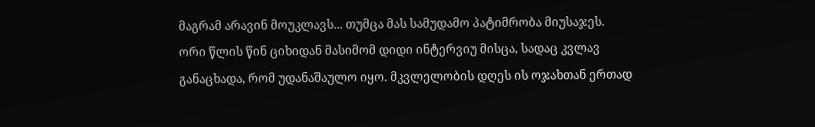მაგრამ არავინ მოუკლავს... თუმცა მას სამუდამო პატიმრობა მიუსაჯეს.
ორი წლის წინ ციხიდან მასიმომ დიდი ინტერვიუ მისცა, სადაც კვლავ განაცხადა, რომ უდანაშაულო იყო. მკვლელობის დღეს ის ოჯახთან ერთად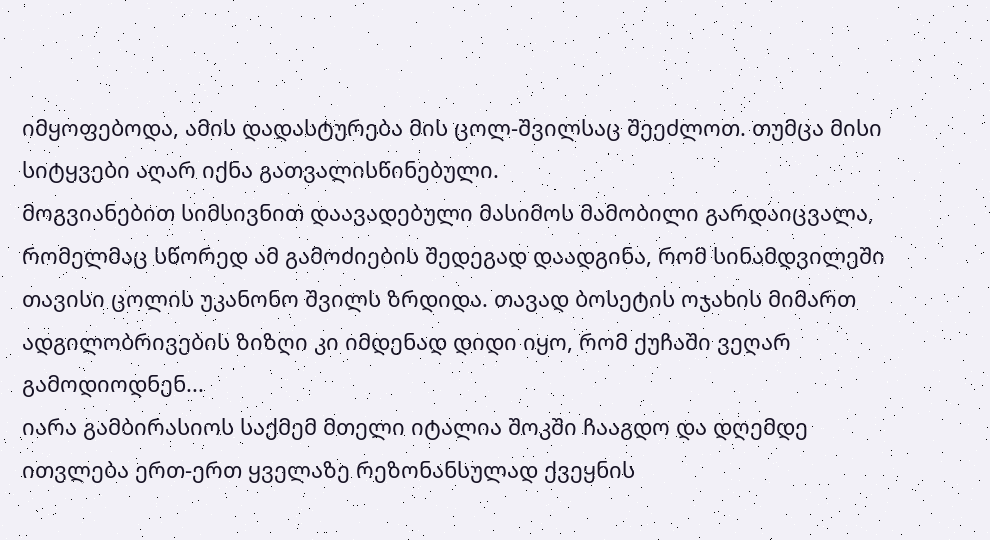იმყოფებოდა, ამის დადასტურება მის ცოლ-შვილსაც შეეძლოთ. თუმცა მისი სიტყვები აღარ იქნა გათვალისწინებული.
მოგვიანებით სიმსივნით დაავადებული მასიმოს მამობილი გარდაიცვალა, რომელმაც სწორედ ამ გამოძიების შედეგად დაადგინა, რომ სინამდვილეში თავისი ცოლის უკანონო შვილს ზრდიდა. თავად ბოსეტის ოჯახის მიმართ ადგილობრივების ზიზღი კი იმდენად დიდი იყო, რომ ქუჩაში ვეღარ გამოდიოდნენ...
იარა გამბირასიოს საქმემ მთელი იტალია შოკში ჩააგდო და დღემდე ითვლება ერთ-ერთ ყველაზე რეზონანსულად ქვეყნის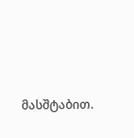მასშტაბით.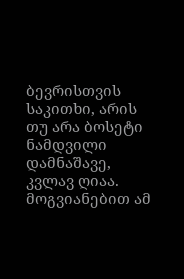ბევრისთვის საკითხი, არის თუ არა ბოსეტი ნამდვილი დამნაშავე, კვლავ ღიაა.
მოგვიანებით ამ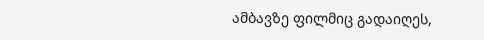ამბავზე ფილმიც გადაიღეს,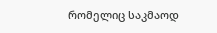რომელიც საკმაოდ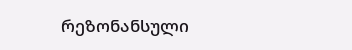რეზონანსული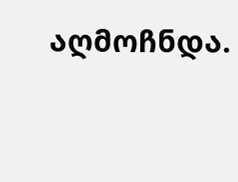აღმოჩნდა.